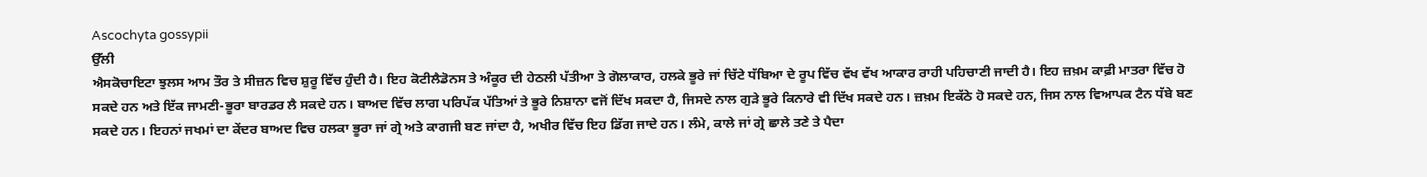Ascochyta gossypii
ਉੱਲੀ
ਐਸਕੋਚਾਇਟਾ ਝੁਲਸ ਆਮ ਤੌਰ ਤੇ ਸੀਜ਼ਨ ਵਿਚ ਸ਼ੁਰੂ ਵਿੱਚ ਹੁੰਦੀ ਹੈ। ਇਹ ਕੋਟੀਲੈਡੋਨਸ ਤੇ ਅੰਕੂਰ ਦੀ ਹੇਠਲੀ ਪੱਤੀਆ ਤੇ ਗੋਲਾਕਾਰ, ਹਲਕੇ ਭੂਰੇ ਜਾਂ ਚਿੱਟੇ ਧੱਬਿਆ ਦੇ ਰੂਪ ਵਿੱਚ ਵੱਖ ਵੱਖ ਆਕਾਰ ਰਾਹੀ ਪਹਿਚਾਣੀ ਜਾਦੀ ਹੈ। ਇਹ ਜ਼ਖ਼ਮ ਕਾਫ਼ੀ ਮਾਤਰਾ ਵਿੱਚ ਹੋ ਸਕਦੇ ਹਨ ਅਤੇ ਇੱਕ ਜਾਮਣੀ-ਭੂਰਾ ਬਾਰਡਰ ਲੈ ਸਕਦੇ ਹਨ। ਬਾਅਦ ਵਿੱਚ ਲਾਗ ਪਰਿਪੱਕ ਪੱਤਿਆਂ ਤੇ ਭੂਰੇ ਨਿਸ਼ਾਨਾ ਵਜੋਂ ਦਿੱਖ ਸਕਦਾ ਹੈ, ਜਿਸਦੇ ਨਾਲ ਗੁੜੇ ਭੂਰੇ ਕਿਨਾਰੇ ਵੀ ਦਿੱਖ ਸਕਦੇ ਹਨ। ਜ਼ਖ਼ਮ ਇਕੱਠੇ ਹੋ ਸਕਦੇ ਹਨ, ਜਿਸ ਨਾਲ ਵਿਆਪਕ ਟੈਨ ਧੱਬੇ ਬਣ ਸਕਦੇ ਹਨ। ਇਹਨਾਂ ਜਖਮਾਂ ਦਾ ਕੇਂਦਰ ਬਾਅਦ ਵਿਚ ਹਲਕਾ ਭੂਰਾ ਜਾਂ ਗ੍ਰੇ ਅਤੇ ਕਾਗਜੀ ਬਣ ਜਾਂਦਾ ਹੈ, ਅਖੀਰ ਵਿੱਚ ਇਹ ਡਿੱਗ ਜਾਦੇ ਹਨ। ਲੰਮੇ, ਕਾਲੇ ਜਾਂ ਗ੍ਰੇ ਛਾਲੇ ਤਣੇ ਤੇ ਪੈਦਾ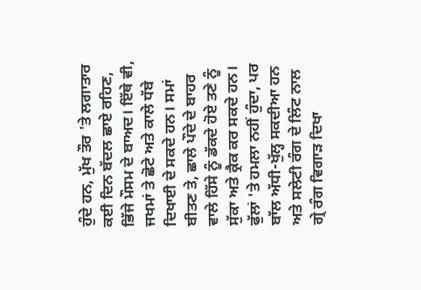ਹੁੰਦੇ ਹਨ, ਮੁੱਖ ਤੌਰ 'ਤੇ ਲਗਾਤਾਰ ਕਈ ਦਿਨ ਬੱਦਲ ਛਾਏ ਰਹਿਣ, ਭਿੱਜੇ ਮੌਸਮ ਦੇ ਬਾਅਦ। ਇੱਥੇ ਵੀ, ਜਖਮਾਂ ਤੇ ਛੋਟੇ ਅਤੇ ਕਾਲੇ ਧੱਬੇ ਦਿਖਾਈ ਦੇ ਸਕਦੇ ਹਨ। ਸਮਾਂ ਬੀਤਣ ਤੇ, ਛਾਲੇ ਪੌਦੇ ਦੇ ਬਾਹਰ ਵਾਲੇ ਹਿੱਸੇ ਨੂੰ ਡੱਕਦੇ ਹੋਏ ਤਣੇ ਨੂੰ ਸੁੱਕਾ ਅਤੇ ਕ੍ਰੈਕ ਕਰ ਸਕਦੇ ਹਨ। ਫੁੱਲਾਂ 'ਤੇ ਹਮਲਾ ਨਹੀਂ ਹੁੰਦਾ, ਪਰ ਬਾੱਲ ਅੱਧੀ-ਖੁੱਲ੍ਹ ਸਕਦੀਆ ਹਨ ਅਤੇ ਸਲੇਟੀ ਰੰਗ ਦੇ ਲਿੰਟ ਨਾਲ ਗ੍ਰੇ ਰੰਗ ਵਿਗਾੜ ਦਿਖਾ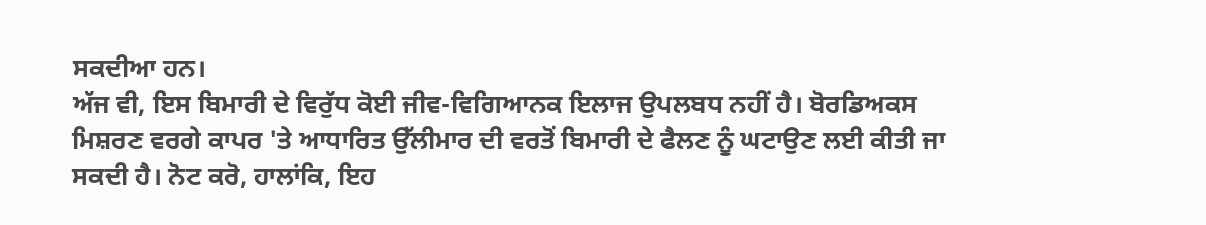ਸਕਦੀਆ ਹਨ।
ਅੱਜ ਵੀ, ਇਸ ਬਿਮਾਰੀ ਦੇ ਵਿਰੁੱਧ ਕੋਈ ਜੀਵ-ਵਿਗਿਆਨਕ ਇਲਾਜ ਉਪਲਬਧ ਨਹੀਂ ਹੈ। ਬੋਰਡਿਅਕਸ ਮਿਸ਼ਰਣ ਵਰਗੇ ਕਾਪਰ 'ਤੇ ਆਧਾਰਿਤ ਉੱਲੀਮਾਰ ਦੀ ਵਰਤੋਂ ਬਿਮਾਰੀ ਦੇ ਫੈਲਣ ਨੂੰ ਘਟਾਉਣ ਲਈ ਕੀਤੀ ਜਾ ਸਕਦੀ ਹੈ। ਨੋਟ ਕਰੋ, ਹਾਲਾਂਕਿ, ਇਹ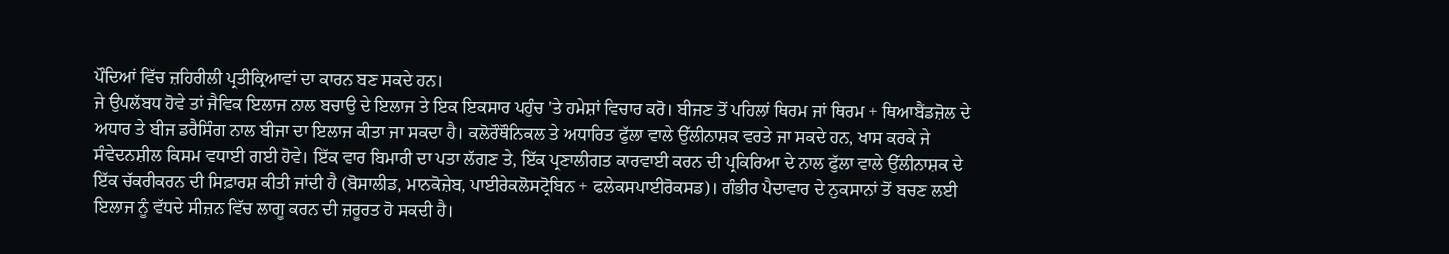ਪੌਦਿਆਂ ਵਿੱਚ ਜ਼ਹਿਰੀਲੀ ਪ੍ਰਤੀਕ੍ਰਿਆਵਾਂ ਦਾ ਕਾਰਨ ਬਣ ਸਕਦੇ ਹਨ।
ਜੇ ਉਪਲੱਬਧ ਹੋਵੇ ਤਾਂ ਜੈਵਿਕ ਇਲਾਜ ਨਾਲ ਬਚਾਉ ਦੇ ਇਲਾਜ ਤੇ ਇਕ ਇਕਸਾਰ ਪਹੁੰਚ 'ਤੇ ਹਮੇਸ਼ਾਂ ਵਿਚਾਰ ਕਰੋ। ਬੀਜਣ ਤੋਂ ਪਹਿਲਾਂ ਥਿਰਮ ਜਾਂ ਥਿਰਮ + ਥਿਆਬੈਂਡਜ਼ੋਲ ਦੇ ਅਧਾਰ ਤੇ ਬੀਜ ਡਰੈਸਿੰਗ ਨਾਲ ਬੀਜਾ ਦਾ ਇਲਾਜ ਕੀਤਾ ਜਾ ਸਕਦਾ ਹੈ। ਕਲੋਰੌਥੌਨਿਕਲ ਤੇ ਅਧਾਰਿਤ ਫੁੱਲਾ ਵਾਲੇ ਉੱਲੀਨਾਸ਼ਕ ਵਰਤੇ ਜਾ ਸਕਦੇ ਹਨ, ਖਾਸ ਕਰਕੇ ਜੇ ਸੰਵੇਦਨਸ਼ੀਲ ਕਿਸਮ ਵਧਾਈ ਗਈ ਹੋਵੇ। ਇੱਕ ਵਾਰ ਬਿਮਾਰੀ ਦਾ ਪਤਾ ਲੱਗਣ ਤੇ, ਇੱਕ ਪ੍ਰਣਾਲੀਗਤ ਕਾਰਵਾਈ ਕਰਨ ਦੀ ਪ੍ਰਕਿਰਿਆ ਦੇ ਨਾਲ ਫੁੱਲਾ ਵਾਲੇ ਉੱਲੀਨਾਸ਼ਕ ਦੇ ਇੱਕ ਚੱਕਰੀਕਰਨ ਦੀ ਸਿਫ਼ਾਰਸ਼ ਕੀਤੀ ਜਾਂਦੀ ਹੈ (ਬੋਸਾਲੀਡ, ਮਾਨਕੋਜ਼ੇਬ, ਪਾਈਰੇਕਲੋਸਟ੍ਰੋਬਿਨ + ਫਲੇਕਸਪਾਈਰੋਕਸਡ)। ਗੰਭੀਰ ਪੈਦਾਵਾਰ ਦੇ ਨੁਕਸਾਨਾਂ ਤੋਂ ਬਚਣ ਲਈ ਇਲਾਜ ਨੂੰ ਵੱਧਦੇ ਸੀਜ਼ਨ ਵਿੱਚ ਲਾਗੂ ਕਰਨ ਦੀ ਜ਼ਰੂਰਤ ਹੋ ਸਕਦੀ ਹੈ।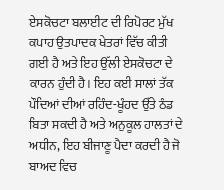ਏਸਕੋਚਟਾ ਬਲਾਈਟ ਦੀ ਰਿਪੋਰਟ ਮੁੱਖ ਕਪਾਹ ਉਤਪਾਦਕ ਖੇਤਰਾਂ ਵਿੱਚ ਕੀਤੀ ਗਈ ਹੈ ਅਤੇ ਇਹ ਉੱਲੀ ਏਸਕੋਚਟਾ ਦੇ ਕਾਰਨ ਹੁੰਦੀ ਹੈ। ਇਹ ਕਈ ਸਾਲਾਂ ਤੱਕ ਪੌਦਿਆਂ ਦੀਆਂ ਰਹਿੰਦ-ਖੂੰਹਦ ਉੱਤੇ ਠੰਡ ਬਿਤਾ ਸਕਦੀ ਹੈ ਅਤੇ ਅਨੁਕੂਲ ਹਾਲਤਾਂ ਦੇ ਅਧੀਨ, ਇਹ ਬੀਜਾਣੂ ਪੈਦਾ ਕਰਦੀ ਹੈ ਜੋ ਬਾਅਦ ਵਿਚ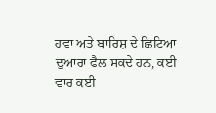ਹਵਾ ਅਤੇ ਬਾਰਿਸ਼ ਦੇ ਛਿਟਿਆ ਦੁਆਰਾ ਫੈਲ ਸਕਦੇ ਹਨ, ਕਈ ਵਾਰ ਕਈ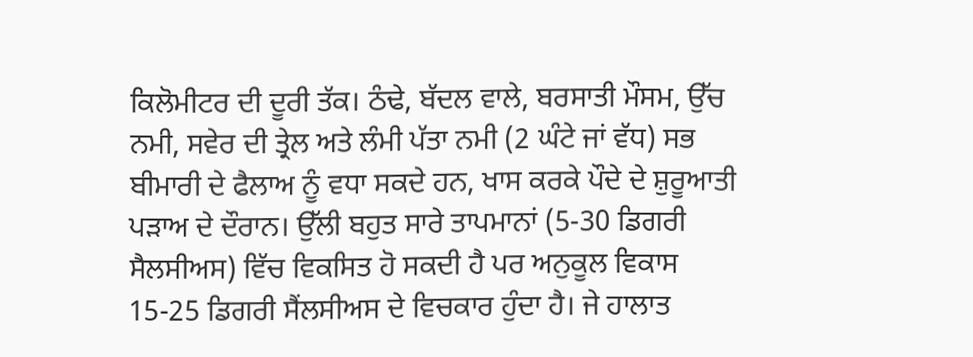ਕਿਲੋਮੀਟਰ ਦੀ ਦੂਰੀ ਤੱਕ। ਠੰਢੇ, ਬੱਦਲ ਵਾਲੇ, ਬਰਸਾਤੀ ਮੌਸਮ, ਉੱਚ ਨਮੀ, ਸਵੇਰ ਦੀ ਤ੍ਰੇਲ ਅਤੇ ਲੰਮੀ ਪੱਤਾ ਨਮੀ (2 ਘੰਟੇ ਜਾਂ ਵੱਧ) ਸਭ ਬੀਮਾਰੀ ਦੇ ਫੈਲਾਅ ਨੂੰ ਵਧਾ ਸਕਦੇ ਹਨ, ਖਾਸ ਕਰਕੇ ਪੌਦੇ ਦੇ ਸ਼ੁਰੂਆਤੀ ਪੜਾਅ ਦੇ ਦੌਰਾਨ। ਉੱਲੀ ਬਹੁਤ ਸਾਰੇ ਤਾਪਮਾਨਾਂ (5-30 ਡਿਗਰੀ ਸੈਲਸੀਅਸ) ਵਿੱਚ ਵਿਕਸਿਤ ਹੋ ਸਕਦੀ ਹੈ ਪਰ ਅਨੁਕੂਲ ਵਿਕਾਸ 15-25 ਡਿਗਰੀ ਸੈਂਲਸੀਅਸ ਦੇ ਵਿਚਕਾਰ ਹੁੰਦਾ ਹੈ। ਜੇ ਹਾਲਾਤ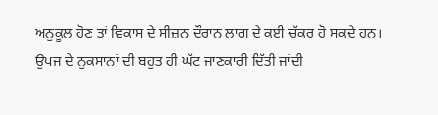ਅਨੁਕੂਲ ਹੋਣ ਤਾਂ ਵਿਕਾਸ ਦੇ ਸੀਜ਼ਨ ਦੌਰਾਨ ਲਾਗ ਦੇ ਕਈ ਚੱਕਰ ਹੋ ਸਕਦੇ ਹਨ। ਉਪਜ ਦੇ ਨੁਕਸਾਨਾਂ ਦੀ ਬਹੁਤ ਹੀ ਘੱਟ ਜਾਣਕਾਰੀ ਦਿੱਤੀ ਜਾਂਦੀ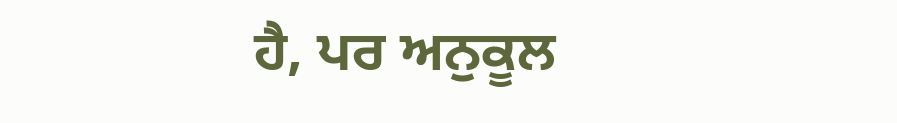ਹੈ, ਪਰ ਅਨੁਕੂਲ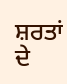ਸ਼ਰਤਾਂ ਦੇ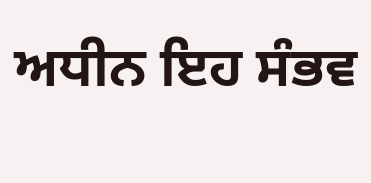ਅਧੀਨ ਇਹ ਸੰਭਵ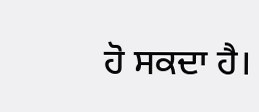ਹੋ ਸਕਦਾ ਹੈ।